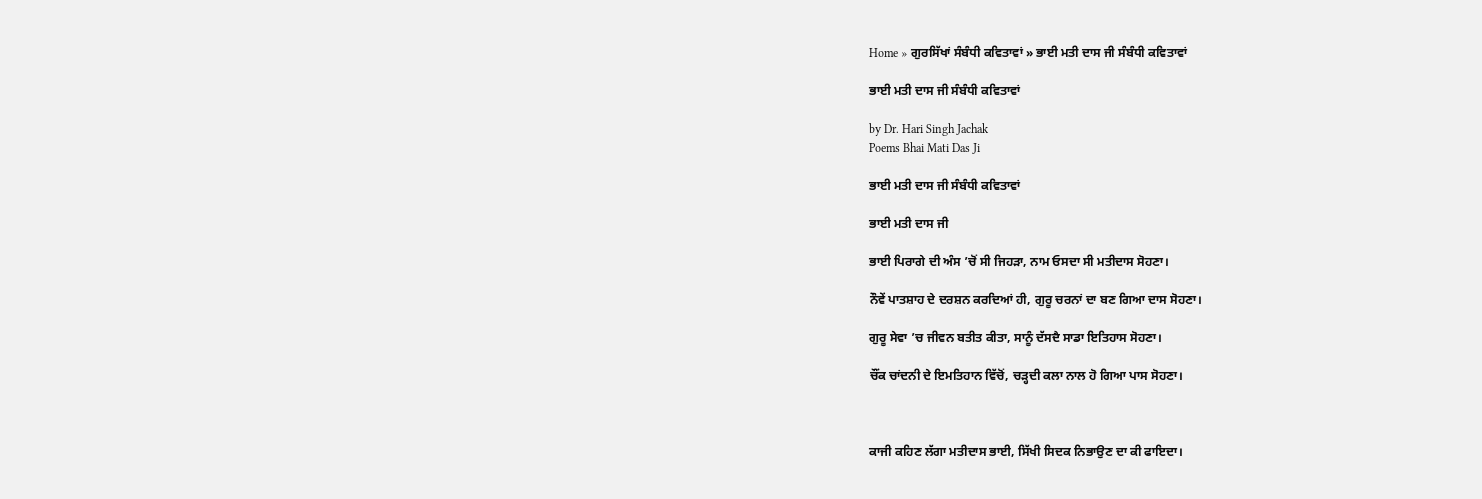Home » ਗੁਰਸਿੱਖਾਂ ਸੰਬੰਧੀ ਕਵਿਤਾਵਾਂ » ਭਾਈ ਮਤੀ ਦਾਸ ਜੀ ਸੰਬੰਧੀ ਕਵਿਤਾਵਾਂ

ਭਾਈ ਮਤੀ ਦਾਸ ਜੀ ਸੰਬੰਧੀ ਕਵਿਤਾਵਾਂ

by Dr. Hari Singh Jachak
Poems Bhai Mati Das Ji

ਭਾਈ ਮਤੀ ਦਾਸ ਜੀ ਸੰਬੰਧੀ ਕਵਿਤਾਵਾਂ

ਭਾਈ ਮਤੀ ਦਾਸ ਜੀ

ਭਾਈ ਪਿਰਾਗੇ ਦੀ ਅੰਸ ’ਚੋਂ ਸੀ ਜਿਹੜਾ, ਨਾਮ ਓਸਦਾ ਸੀ ਮਤੀਦਾਸ ਸੋਹਣਾ।

ਨੌਵੇਂ ਪਾਤਸ਼ਾਹ ਦੇ ਦਰਸ਼ਨ ਕਰਦਿਆਂ ਹੀ, ਗੁਰੂ ਚਰਨਾਂ ਦਾ ਬਣ ਗਿਆ ਦਾਸ ਸੋਹਣਾ।

ਗੁਰੂ ਸੇਵਾ ’ਚ ਜੀਵਨ ਬਤੀਤ ਕੀਤਾ, ਸਾਨੂੰ ਦੱਸਦੈ ਸਾਡਾ ਇਤਿਹਾਸ ਸੋਹਣਾ।

ਚੌਂਕ ਚਾਂਦਨੀ ਦੇ ਇਮਤਿਹਾਨ ਵਿੱਚੋਂ, ਚੜ੍ਹਦੀ ਕਲਾ ਨਾਲ ਹੋ ਗਿਆ ਪਾਸ ਸੋਹਣਾ।



ਕਾਜੀ ਕਹਿਣ ਲੱਗਾ ਮਤੀਦਾਸ ਭਾਈ, ਸਿੱਖੀ ਸਿਦਕ ਨਿਭਾਉਣ ਦਾ ਕੀ ਫਾਇਦਾ।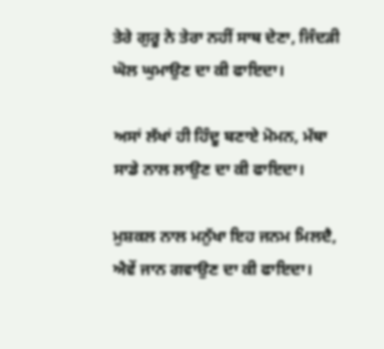ਤੇਰੇ ਗੁਰੂ ਨੇ ਤੇਰਾ ਨਹੀਂ ਸਾਥ ਦੇਣਾ, ਜਿੰਦੜੀ ਘੋਲ ਘੁਮਾਉਣ ਦਾ ਕੀ ਫਾਇਦਾ।

ਅਸਾਂ ਲੱਖਾਂ ਹੀ ਹਿੰਦੂ ਬਣਾਏ ਮੋਮਨ, ਮੱਥਾ ਸਾਡੇ ਨਾਲ ਲਾਉਣ ਦਾ ਕੀ ਫਾਇਦਾ।

ਮੁਸ਼ਕਲ ਨਾਲ ਮਨੁੱਖਾ ਇਹ ਜਨਮ ਮਿਲਦੈ, ਐਵੇਂ ਜਾਨ ਗਵਾਉਣ ਦਾ ਕੀ ਫਾਇਦਾ।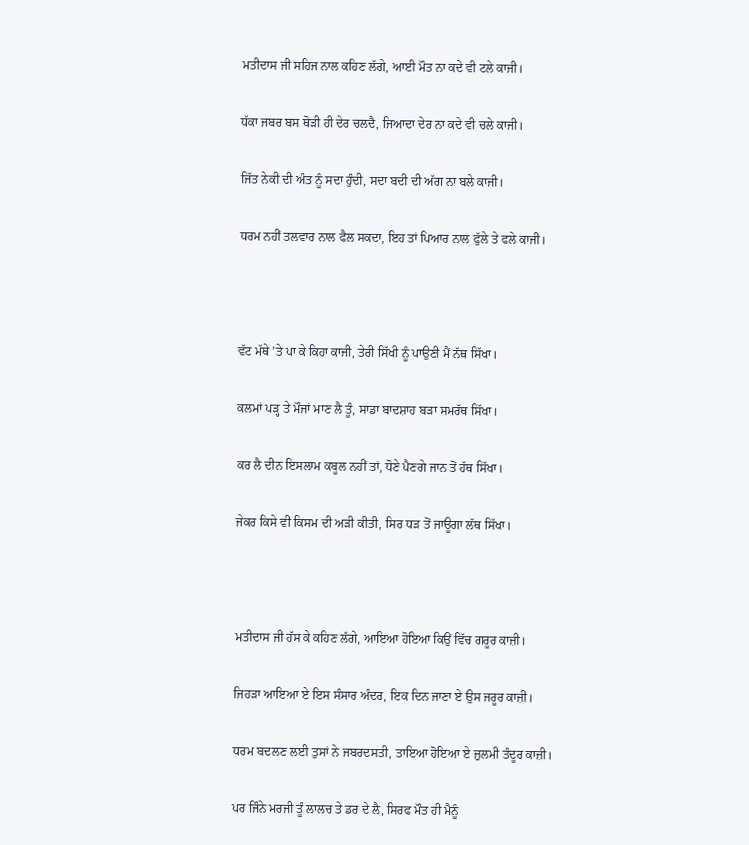ਮਤੀਦਾਸ ਜੀ ਸਹਿਜ ਨਾਲ ਕਹਿਣ ਲੱਗੇ, ਆਈ ਮੌਤ ਨਾ ਕਦੇ ਵੀ ਟਲੇ ਕਾਜੀ।

ਧੱਕਾ ਜਬਰ ਬਸ ਥੋੜੀ ਹੀ ਦੇਰ ਚਲਦੈ, ਜਿਆਦਾ ਦੇਰ ਨਾ ਕਦੇ ਵੀ ਚਲੇ ਕਾਜੀ।

ਜਿੱਤ ਨੇਕੀ ਦੀ ਅੰਤ ਨੂੰ ਸਦਾ ਹੁੰਦੀ, ਸਦਾ ਬਦੀ ਦੀ ਅੱਗ ਨਾ ਬਲੇ ਕਾਜੀ।

ਧਰਮ ਨਹੀਂ ਤਲਵਾਰ ਨਾਲ ਫੈਲ ਸਕਦਾ, ਇਹ ਤਾਂ ਪਿਆਰ ਨਾਲ ਫੁੱਲੇ ਤੇ ਫਲੇ ਕਾਜੀ।



ਵੱਟ ਮੱਥੇ ’ਤੇ ਪਾ ਕੇ ਕਿਹਾ ਕਾਜੀ, ਤੇਰੀ ਸਿੱਖੀ ਨੂੰ ਪਾਉਣੀ ਮੈਂ ਨੱਥ ਸਿੱਖਾ।

ਕਲਮਾਂ ਪੜ੍ਹ ਤੇ ਮੌਜਾਂ ਮਾਣ ਲੈ ਤੂੰ, ਸਾਡਾ ਬਾਦਸ਼ਾਹ ਬੜਾ ਸਮਰੱਥ ਸਿੱਖਾ।

ਕਰ ਲੈ ਦੀਨ ਇਸਲਾਮ ਕਬੂਲ ਨਹੀਂ ਤਾਂ, ਧੋਣੇ ਪੈਣਗੇ ਜਾਨ ਤੋਂ ਹੱਥ ਸਿੱਖਾ।

ਜੇਕਰ ਕਿਸੇ ਵੀ ਕਿਸਮ ਦੀ ਅੜੀ ਕੀਤੀ, ਸਿਰ ਧੜ ਤੋਂ ਜਾਊਗਾ ਲੱਥ ਸਿੱਖਾ।



ਮਤੀਦਾਸ ਜੀ ਹੱਸ ਕੇ ਕਹਿਣ ਲੱਗੇ, ਆਇਆ ਹੋਇਆ ਕਿਉਂ ਵਿੱਚ ਗਰੂਰ ਕਾਜ਼ੀ।

ਜਿਹੜਾ ਆਇਆ ਏ ਇਸ ਸੰਸਾਰ ਅੰਦਰ, ਇਕ ਦਿਨ ਜਾਣਾ ਏ ਉਸ ਜਰੂਰ ਕਾਜ਼ੀ।

ਧਰਮ ਬਦਲਣ ਲਈ ਤੁਸਾਂ ਨੇ ਜਬਰਦਸਤੀ, ਤਾਇਆ ਹੋਇਆ ਏ ਜ਼ੁਲਮੀ ਤੰਦੂਰ ਕਾਜ਼ੀ।

ਪਰ ਜਿੰਨੇ ਮਰਜੀ ਤੂੰ ਲਾਲਚ ਤੇ ਡਰ ਦੇ ਲੈ, ਸਿਰਫ ਮੌਤ ਹੀ ਮੈਨੂੰ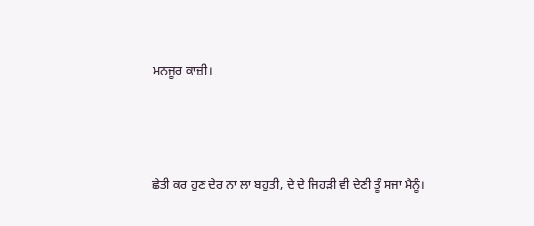ਮਨਜੂਰ ਕਾਜ਼ੀ।



ਛੇਤੀ ਕਰ ਹੁਣ ਦੇਰ ਨਾ ਲਾ ਬਹੁਤੀ, ਦੇ ਦੇ ਜਿਹੜੀ ਵੀ ਦੇਣੀ ਤੂੰ ਸਜਾ ਮੈਨੂੰ।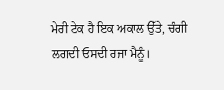ਮੇਰੀ ਟੇਕ ਹੈ ਇਕ ਅਕਾਲ ਉੱਤੇ, ਚੰਗੀ ਲਗਦੀ ਓਸਦੀ ਰਜਾ ਮੈਨੂੰ।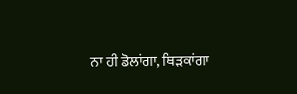ਨਾ ਹੀ ਡੋਲਾਂਗਾ, ਥਿੜਕਾਂਗਾ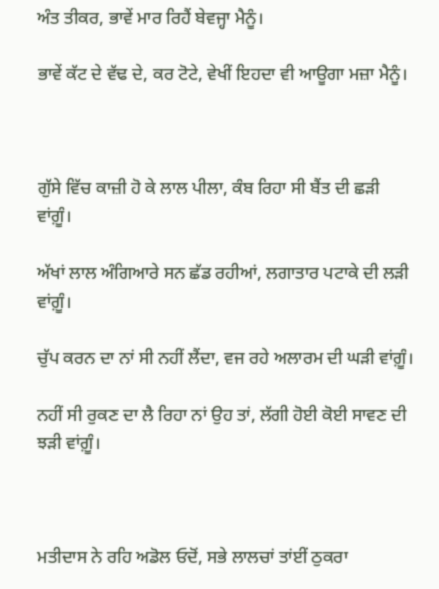ਅੰਤ ਤੀਕਰ, ਭਾਵੇਂ ਮਾਰ ਰਿਹੈਂ ਬੇਵਜ੍ਹਾ ਮੈਨੂੰ।

ਭਾਵੇਂ ਕੱਟ ਦੇ ਵੱਢ ਦੇ, ਕਰ ਟੋਟੇ, ਵੇਖੀਂ ਇਹਦਾ ਵੀ ਆਊਗਾ ਮਜ਼ਾ ਮੈਨੂੰ।



ਗੁੱਸੇ ਵਿੱਚ ਕਾਜ਼ੀ ਹੋ ਕੇ ਲਾਲ ਪੀਲਾ, ਕੰਬ ਰਿਹਾ ਸੀ ਬੈਂਤ ਦੀ ਛੜੀ ਵਾਂਗ਼ੂੰ।

ਅੱਖਾਂ ਲਾਲ ਅੰਗਿਆਰੇ ਸਨ ਛੱਡ ਰਹੀਆਂ, ਲਗਾਤਾਰ ਪਟਾਕੇ ਦੀ ਲੜੀ ਵਾਂਗ਼ੂੰ।

ਚੁੱਪ ਕਰਨ ਦਾ ਨਾਂ ਸੀ ਨਹੀਂ ਲੈਂਦਾ, ਵਜ ਰਹੇ ਅਲਾਰਮ ਦੀ ਘੜੀ ਵਾਂਗ਼ੂੰ।

ਨਹੀਂ ਸੀ ਰੁਕਣ ਦਾ ਲੈ ਰਿਹਾ ਨਾਂ ਉਹ ਤਾਂ, ਲੱਗੀ ਹੋਈ ਕੋਈ ਸਾਵਣ ਦੀ ਝੜੀ ਵਾਂਗ਼ੂੰ।



ਮਤੀਦਾਸ ਨੇ ਰਹਿ ਅਡੋਲ ਓਦੋਂ, ਸਭੇ ਲਾਲਚਾਂ ਤਾਂਈਂ ਠੁਕਰਾ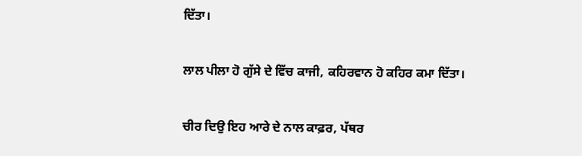ਦਿੱਤਾ।

ਲਾਲ ਪੀਲਾ ਹੋ ਗੁੱਸੇ ਦੇ ਵਿੱਚ ਕਾਜੀ, ਕਹਿਰਵਾਨ ਹੋ ਕਹਿਰ ਕਮਾ ਦਿੱਤਾ।

ਚੀਰ ਦਿਉ ਇਹ ਆਰੇ ਦੇ ਨਾਲ ਕਾਫ਼ਰ, ਪੱਥਰ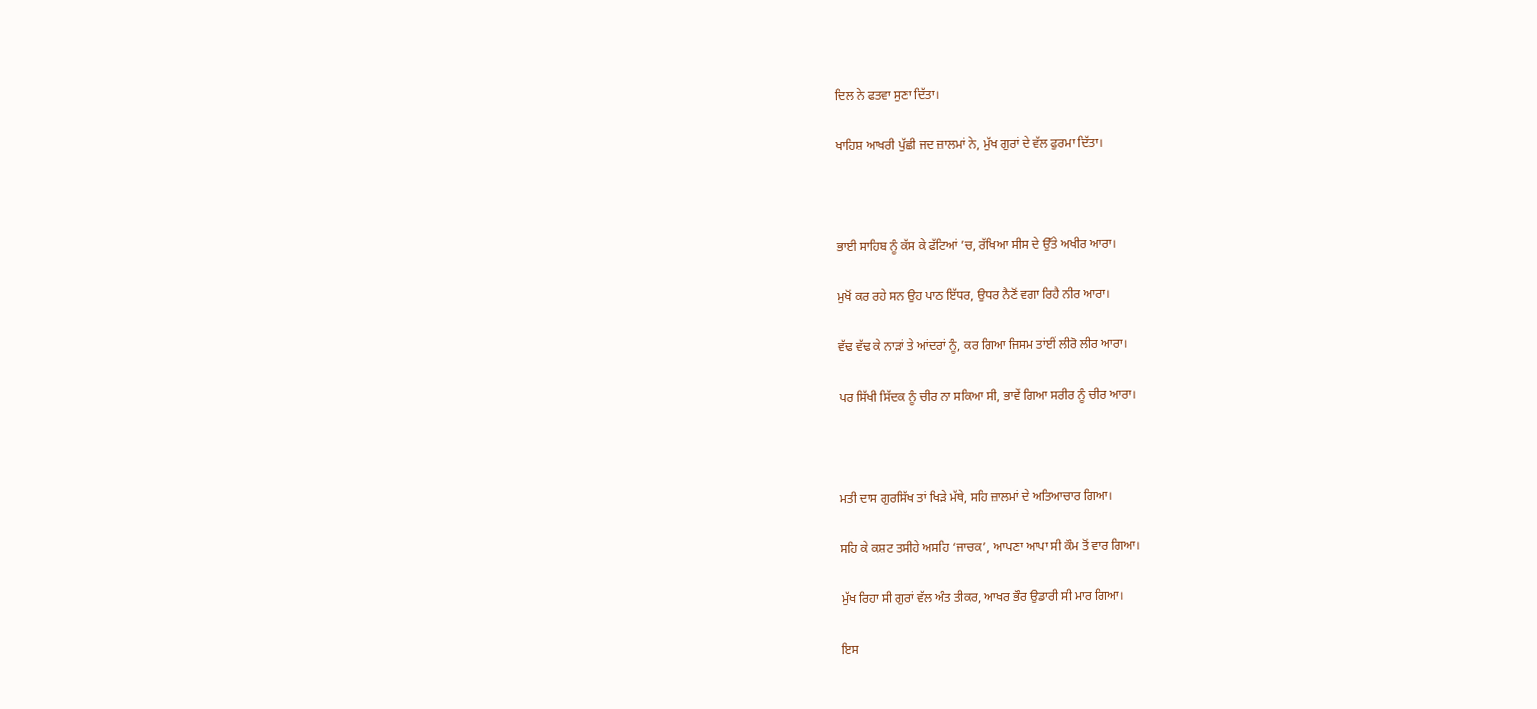ਦਿਲ ਨੇ ਫਤਵਾ ਸੁਣਾ ਦਿੱਤਾ।

ਖਾਹਿਸ਼ ਆਖਰੀ ਪੁੱਛੀ ਜਦ ਜ਼ਾਲਮਾਂ ਨੇ, ਮੁੱਖ ਗੁਰਾਂ ਦੇ ਵੱਲ ਫੁਰਮਾ ਦਿੱਤਾ।



ਭਾਈ ਸਾਹਿਬ ਨੂੰ ਕੱਸ ਕੇ ਫੱਟਿਆਂ ’ਚ, ਰੱਖਿਆ ਸੀਸ ਦੇ ਉੱਤੇ ਅਖੀਰ ਆਰਾ।

ਮੁਖੋਂ ਕਰ ਰਹੇ ਸਨ ਉਹ ਪਾਠ ਇੱਧਰ, ਉਧਰ ਨੈਣੋਂ ਵਗਾ ਰਿਹੈ ਨੀਰ ਆਰਾ।

ਵੱਢ ਵੱਢ ਕੇ ਨਾੜਾਂ ਤੇ ਆਂਦਰਾਂ ਨੂੰ, ਕਰ ਗਿਆ ਜਿਸਮ ਤਾਂਈਂ ਲੀਰੋ ਲੀਰ ਆਰਾ।

ਪਰ ਸਿੱਖੀ ਸਿੱਦਕ ਨੂੰ ਚੀਰ ਨਾ ਸਕਿਆ ਸੀ, ਭਾਵੇਂ ਗਿਆ ਸਰੀਰ ਨੂੰ ਚੀਰ ਆਰਾ।



ਮਤੀ ਦਾਸ ਗੁਰਸਿੱਖ ਤਾਂ ਖਿੜੇ ਮੱਥੇ, ਸਹਿ ਜ਼ਾਲਮਾਂ ਦੇ ਅਤਿਆਚਾਰ ਗਿਆ।

ਸਹਿ ਕੇ ਕਸ਼ਟ ਤਸੀਹੇ ਅਸਹਿ ‘ਜਾਚਕ’, ਆਪਣਾ ਆਪਾ ਸੀ ਕੌਮ ਤੋਂ ਵਾਰ ਗਿਆ।

ਮੁੱਖ ਰਿਹਾ ਸੀ ਗੁਰਾਂ ਵੱਲ ਅੰਤ ਤੀਕਰ, ਆਖਰ ਭੌਰ ਉਡਾਰੀ ਸੀ ਮਾਰ ਗਿਆ।

ਇਸ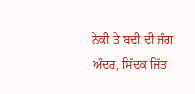ਨੇਕੀ ਤੇ ਬਦੀ ਦੀ ਜੰਗ ਅੰਦਰ, ਸਿੱਦਕ ਜਿੱਤ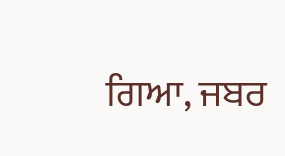ਗਿਆ, ਜਬਰ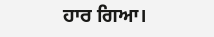ਹਾਰ ਗਿਆ।